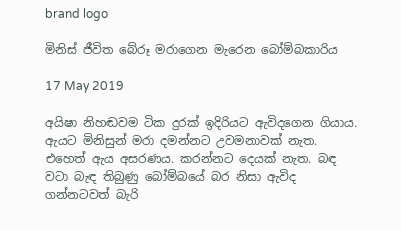brand logo

මිනිස් ජීවිත බේරූ මරාගෙන මැරෙන බෝම්බකාරිය

17 May 2019

අයිෂා නිහඬවම ටික දුරක් ඉදිරියට ඇවිදගෙන ගියාය. ඇයට මිනිසුන් මරා දමන්නට උවමනාවක් නැත. එහෙත් ඇය අසරණය. කරන්නට දෙයක් නැත. බඳ වටා බැඳ තිබුණු බෝම්බයේ බර නිසා ඇවිද ගන්නටවත් බැරි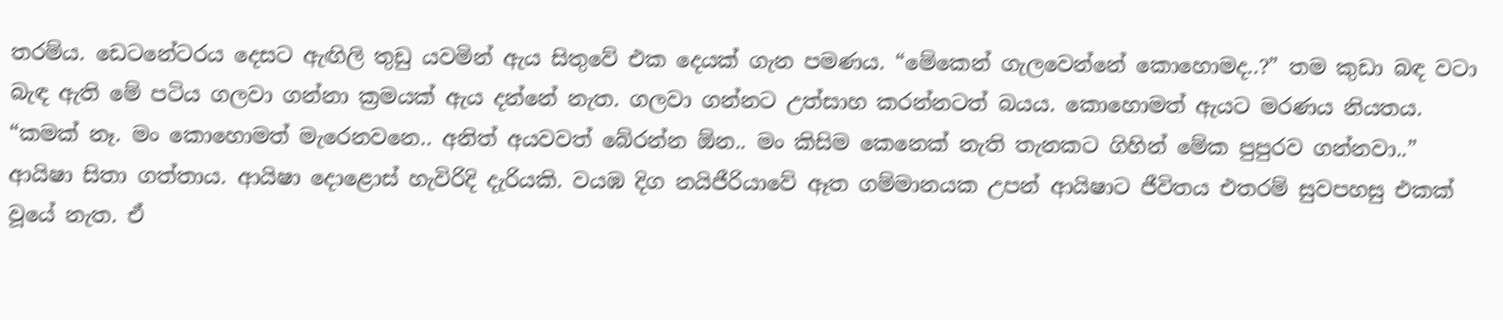තරම්ය. ඩෙටනේටරය දෙසට ඇඟිලි තුඩු යවමින් ඇය සිතුවේ එක දෙයක් ගැන පමණය. “මේකෙන් ගැලවෙන්නේ කොහොමද..?” තම කුඩා බඳ වටා බැඳ ඇති මේ පටිය ගලවා ගන්නා ක්‍රමයක් ඇය දන්නේ නැත. ගලවා ගන්නට උත්සාහ කරන්නටත් බයය. කොහොමත් ඇයට මරණය නියතය. “කමක් නෑ. මං කොහොමත් මැරෙනවනෙ.. අනිත් අයවවත් බේරන්න ඕන.. මං කිසිම කෙනෙක් නැති තැනකට ගිහින් මේක පුපුරව ගන්නවා..” ආයිෂා සිතා ගත්තාය. ආයිෂා දොළොස් හැවිරිදි දැරියකි. වයඹ දිග නයිජීරියාවේ ඈත ගම්මානයක උපන් ආයිෂාට ජීවිතය එතරම් සුවපහසු එකක් වූයේ නැත. ඒ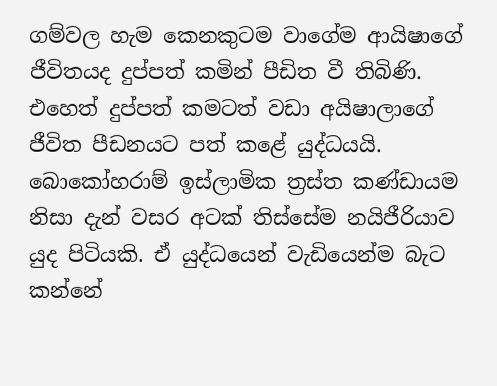ගම්වල හැම කෙනකුටම වාගේම ආයිෂාගේ ජීවිතයද දුප්පත් කමින් පීඩිත වී තිබිණි. එහෙත් දුප්පත් කමටත් වඩා අයිෂාලාගේ ජීවිත පීඩනයට පත් කළේ යුද්ධයයි. බොකෝහරාම් ඉස්ලාමික ත්‍රස්ත කණ්ඩායම නිසා දැන් වසර අටක් තිස්සේම නයිජීරියාව යුද පිටියකි. ඒ යුද්ධයෙන් වැඩියෙන්ම බැට කන්නේ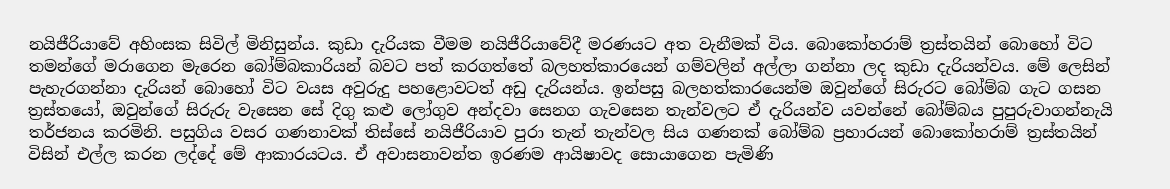නයිජීරියාවේ අහිංසක සිවිල් මිනිසුන්ය. කුඩා දැරියක වීමම නයිජීරියාවේදී මරණයට අත වැනීමක් විය. බොකෝහරාම් ත්‍රස්තයින් බොහෝ විට තමන්ගේ මරාගෙන මැරෙන බෝම්බකාරියන් බවට පත් කරගත්තේ බලහත්කාරයෙන් ගම්වලින් අල්ලා ගන්නා ලද කුඩා දැරියන්වය. මේ ලෙසින් පැහැරගන්නා දැරියන් බොහෝ විට වයස අවුරුදු පහළොවටත් අඩු දැරියන්ය. ඉන්පසු බලහත්කාරයෙන්ම ඔවුන්ගේ සිරුරට බෝම්බ ගැට ගසන ත්‍රස්තයෝ, ඔවුන්ගේ සිරුරු වැසෙන සේ දිගු කළු ලෝගුව අන්දවා සෙනග ගැවසෙන තැන්වලට ඒ දැරියන්ව යවන්නේ බෝම්බය පුපුරුවාගන්නැයි තර්ජනය කරමිනි. පසුගිය වසර ගණනාවක් තිස්සේ නයිජීරියාව පුරා තැන් තැන්වල සිය ගණනක් බෝම්බ ප්‍රහාරයන් බොකෝහරාම් ත්‍රස්තයින් විසින් එල්ල කරන ලද්දේ මේ ආකාරයටය. ඒ අවාසනාවන්ත ඉරණම ආයිෂාවද සොයාගෙන පැමිණි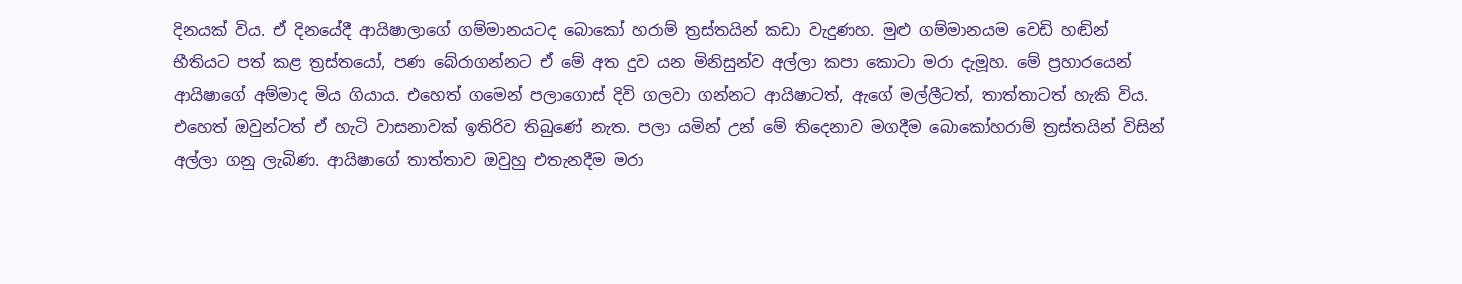දිනයක් විය. ඒ දිනයේදී ආයිෂාලාගේ ගම්මානයටද බොකෝ හරාම් ත්‍රස්තයින් කඩා වැදුණහ. මුළු ගම්මානයම වෙඩි හඬින් භීතියට පත් කළ ත්‍රස්තයෝ, පණ බේරාගන්නට ඒ මේ අත දුව යන මිනිසුන්ව අල්ලා කපා කොටා මරා දැමූහ. මේ ප්‍රහාරයෙන් ආයිෂාගේ අම්මාද මිය ගියාය. එහෙත් ගමෙන් පලාගොස් දිවි ගලවා ගන්නට ආයිෂාටත්, ඇගේ මල්ලීටත්, තාත්තාටත් හැකි විය. එහෙත් ඔවුන්ටත් ඒ හැටි වාසනාවක් ඉතිරිව තිබුණේ නැත. පලා යමින් උන් මේ තිදෙනාව මගදීම බොකෝහරාම් ත්‍රස්තයින් විසින් අල්ලා ගනු ලැබිණ. ආයිෂාගේ තාත්තාව ඔවුහු එතැනදීම මරා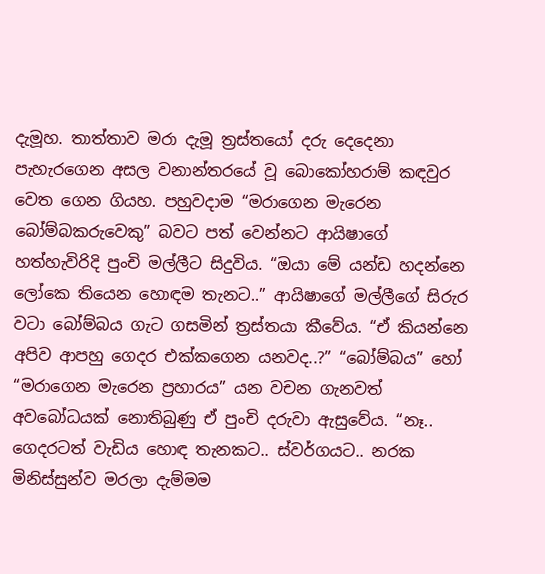දැමූහ. තාත්තාව මරා දැමූ ත්‍රස්තයෝ දරු දෙදෙනා පැහැරගෙන අසල වනාන්තරයේ වූ බොකෝහරාම් කඳවුර වෙත ගෙන ගියහ. පහුවදාම “මරාගෙන මැරෙන බෝම්බකරුවෙකු” බවට පත් වෙන්නට ආයිෂාගේ හත්හැවිරිදි පුංචි මල්ලීට සිදුවිය. “ඔයා මේ යන්ඩ හදන්නෙ ලෝකෙ තියෙන හොඳම තැනට..” ආයිෂාගේ මල්ලීගේ සිරුර වටා බෝම්බය ගැට ගසමින් ත්‍රස්තයා කීවේය. “ඒ කියන්නෙ අපිව ආපහු ගෙදර එක්කගෙන යනවද..?” “බෝම්බය” හෝ “මරාගෙන මැරෙන ප්‍රහාරය” යන වචන ගැනවත් අවබෝධයක් නොතිබුණු ඒ පුංචි දරුවා ඇසුවේය. “නෑ.. ගෙදරටත් වැඩිය හොඳ තැනකට.. ස්වර්ගයට.. නරක මිනිස්සුන්ව මරලා දැම්මම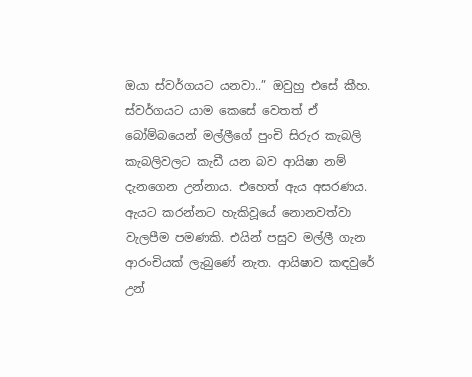ඔයා ස්වර්ගයට යනවා..” ඔවුහු එසේ කීහ. ස්වර්ගයට යාම කෙසේ වෙතත් ඒ බෝම්බයෙන් මල්ලීගේ පුංචි සිරුර කැබලි කැබලිවලට කැඩී යන බව ආයිෂා නම් දැනගෙන උන්නාය. එහෙත් ඇය අසරණය. ඇයට කරන්නට හැකිවූයේ නොනවත්වා වැලපීම පමණකි. එයින් පසුව මල්ලී ගැන ආරංචියක් ලැබුණේ නැත. ආයිෂාව කඳවුරේ උන්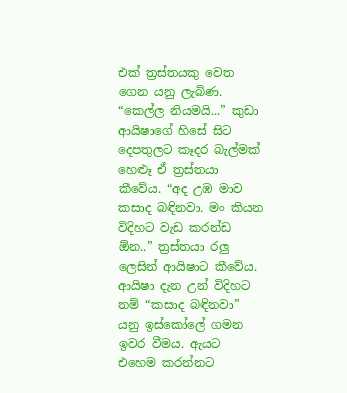එක් ත්‍රස්තයකු වෙත ගෙන යනු ලැබිණ. “කෙල්ල නියමයි...” කුඩා ආයිෂාගේ හිසේ සිට දෙපතුලට කෑදර බැල්මක් හෙළූ ඒ ත්‍රස්තයා කීවේය. “අද උඹ මාව කසාද බඳිනවා. මං කියන විදිහට වැඩ කරන්ඩ ඕන..” ත්‍රස්තයා රලු ලෙසින් ආයිෂාට කීවේය. ආයිෂා දැන උන් විදිහට නම් “කසාද බඳිනවා” යනු ඉස්කෝලේ ගමන ඉවර වීමය. ඇයට එහෙම කරන්නට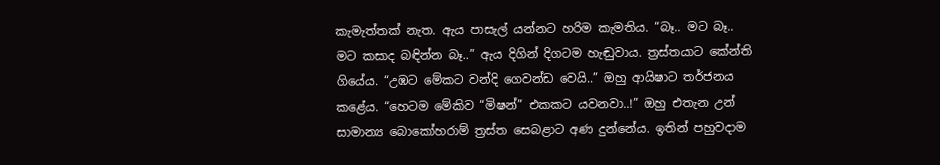කැමැත්තක් නැත. ඇය පාසැල් යන්නට හරිම කැමතිය. “බෑ.. මට බෑ.. මට කසාද බඳින්න බෑ..” ඇය දිගින් දිගටම හැඬුවාය. ත්‍රස්තයාට කේන්ති ගියේය. “උඹට මේකට වන්දි ගෙවන්ඩ වෙයි..” ඔහු ආයිෂාට තර්ජනය කළේය. “හෙටම මේකිව “මිෂන්” එකකට යවනවා..!” ඔහු එතැන උන් සාමාන්‍ය බොකෝහරාම් ත්‍රස්ත සෙබළාට අණ දුන්නේය. ඉතින් පහුවදාම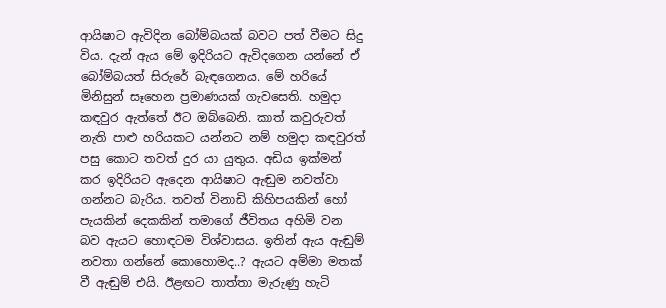ආයිෂාට ඇවිදින බෝම්බයක් බවට පත් වීමට සිදු විය. දැන් ඇය මේ ඉදිරියට ඇවිදගෙන යන්නේ ඒ බෝම්බයත් සිරුරේ බැඳගෙනය. මේ හරියේ මිනිසුන් සෑහෙන ප්‍රමාණයක් ගැවසෙති. හමුදා කඳවුර ඇත්තේ ඊට ඔබ්බෙනි. කාත් කවුරුවත් නැති පාළු හරියකට යන්නට නම් හමුදා කඳවුරත් පසු කොට තවත් දුර යා යුතුය. අඩිය ඉක්මන් කර ඉදිරියට ඇදෙන ආයිෂාට ඇඬුම නවත්වා ගන්නට බැරිය. තවත් විනාඩි කිහිපයකින් හෝ පැයකින් දෙකකින් තමාගේ ජීවිතය අහිමි වන බව ඇයට හොඳටම විශ්වාසය. ඉතින් ඇය ඇඬුම් නවතා ගන්නේ කොහොමද..? ඇයට අම්මා මතක් වී ඇඬුම් එයි. ඊළඟට තාත්තා මැරුණු හැටි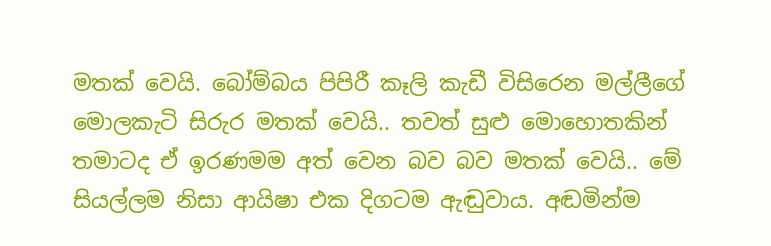මතක් වෙයි. බෝම්බය පිපිරී කෑලි කැඩී විසිරෙන මල්ලීගේ මොලකැටි සිරුර මතක් වෙයි.. තවත් සුළු මොහොතකින් තමාටද ඒ ඉරණමම අත් වෙන බව බව මතක් වෙයි.. මේ සියල්ලම නිසා ආයිෂා එක දිගටම ඇඬුවාය. අඬමින්ම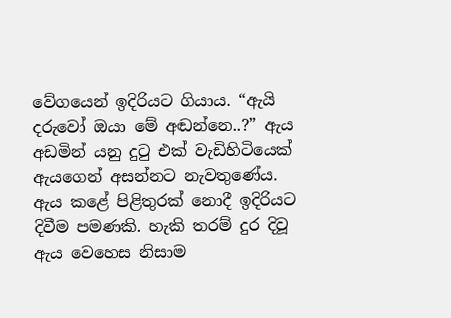වේගයෙන් ඉදිරියට ගියාය. “ඇයි දරුවෝ ඔයා මේ අඬන්නෙ..?” ඇය අඩමින් යනු දුටු එක් වැඩිහිටියෙක් ඇයගෙන් අසන්නට නැවතුණේය. ඇය කළේ පිළිතුරක් නොදී ඉදිරියට දිවීම පමණකි. හැකි තරම් දුර දිවූ ඇය වෙහෙස නිසාම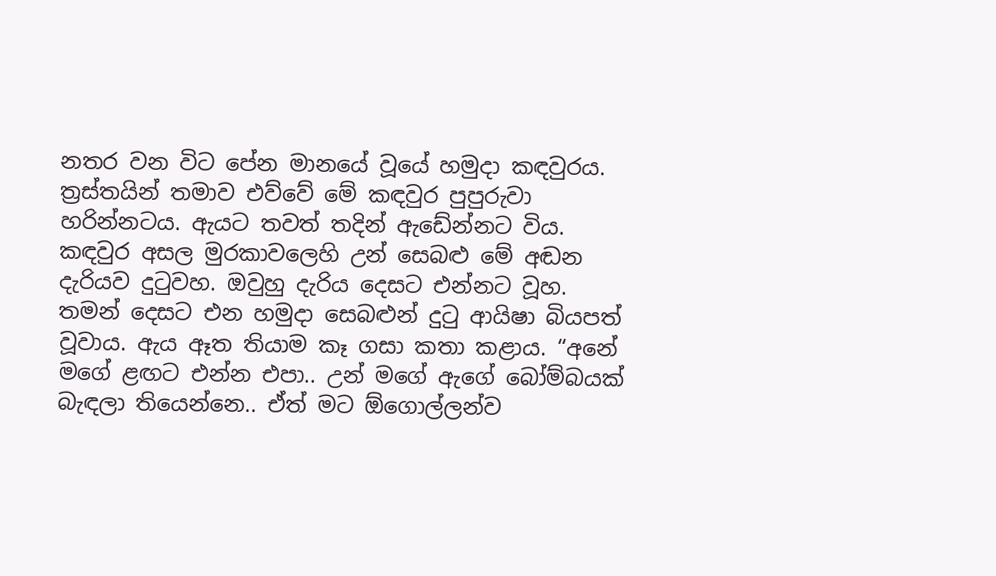නතර වන විට පේන මානයේ වූයේ හමුදා කඳවුරය. ත්‍රස්තයින් තමාව එව්වේ මේ කඳවුර පුපුරුවා හරින්නටය. ඇයට තවත් තදින් ඇඩේන්නට විය. කඳවුර අසල මුරකාවලෙහි උන් සෙබළු මේ අඬන දැරියව දුටුවහ. ඔවුහු දැරිය දෙසට එන්නට වූහ. තමන් දෙසට එන හමුදා සෙබළුන් දුටු ආයිෂා බියපත් වූවාය. ඇය ඈත තියාම කෑ ගසා කතා කළාය. “අනේ මගේ ළඟට එන්න එපා.. උන් මගේ ඇගේ බෝම්බයක් බැඳලා තියෙන්නෙ.. ඒත් මට ඕගොල්ලන්ව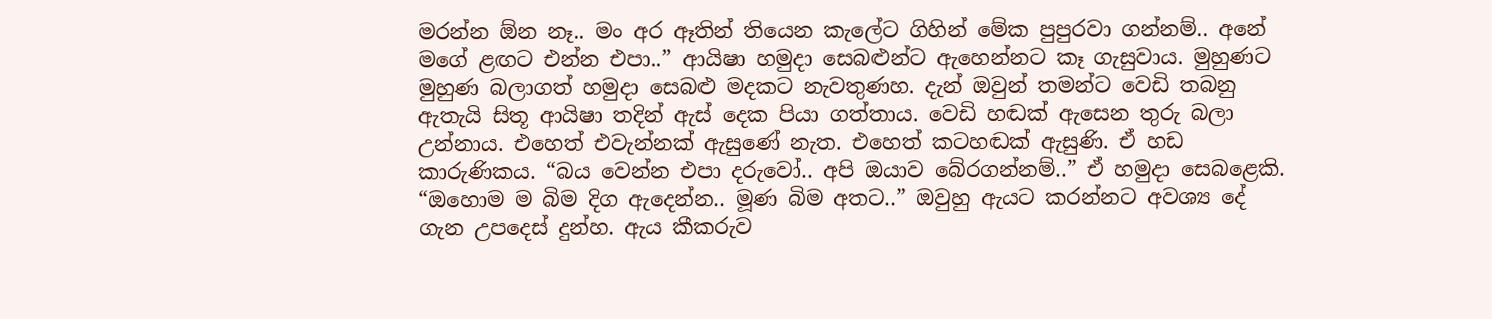මරන්න ඕන නෑ.. මං අර ඈතින් තියෙන කැලේට ගිහින් මේක පුපුරවා ගන්නම්.. අනේ මගේ ළඟට එන්න එපා..” ආයිෂා හමුදා සෙබළුන්ට ඇහෙන්නට කෑ ගැසුවාය. මුහුණට මුහුණ බලාගත් හමුදා සෙබළු මදකට නැවතුණහ. දැන් ඔවුන් තමන්ට වෙඩි තබනු ඇතැයි සිතූ ආයිෂා තදින් ඇස් දෙක පියා ගත්තාය. වෙඩි හඬක් ඇසෙන තුරු බලා උන්නාය. එහෙත් එවැන්නක් ඇසුණේ නැත. එහෙත් කටහඬක් ඇසුණි. ඒ හඩ කාරුණිකය. “බය වෙන්න එපා දරුවෝ.. අපි ඔයාව බේරගන්නම්..” ඒ හමුදා සෙබළෙකි. “ඔහොම ම බිම දිග ඇදෙන්න.. මූණ බිම අතට..” ඔවුහු ඇයට කරන්නට අවශ්‍ය දේ ගැන උපදෙස් දුන්හ. ඇය කීකරුව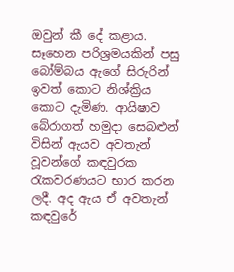ඔවුන් කී දේ කළාය. සෑහෙන පරිශ්‍රමයකින් පසු බෝම්බය ඇගේ සිරුරින් ඉවත් කොට නිශ්ක්‍රිය කොට දැමිණ. ආයිෂාව බේරාගත් හමුදා සෙබළුන් විසින් ඇයව අවතැන් වූවන්ගේ කඳවුරක රැකවරණයට භාර කරන ලදී. අද ඇය ඒ අවතැන් කඳවුරේ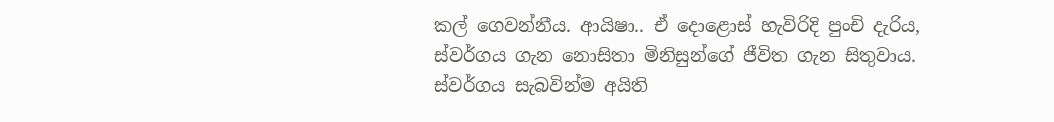කල් ගෙවන්නීය. ආයිෂා.. ඒ දොළොස් හැවිරිදි පුංචි දැරිය, ස්වර්ගය ගැන නොසිතා මිනිසුන්ගේ ජීවිත ගැන සිතුවාය. ස්වර්ගය සැබවින්ම අයිති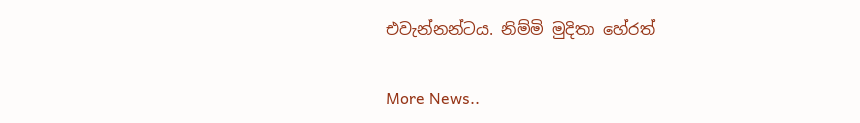එවැන්නන්ටය. නිම්මි මුදිතා හේරත්


More News..